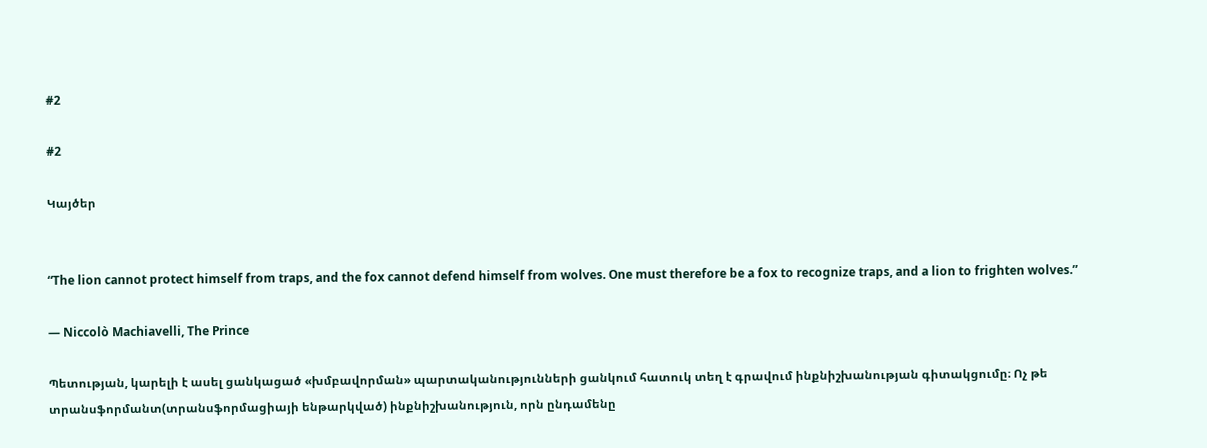#2

#2

Կայծեր


“The lion cannot protect himself from traps, and the fox cannot defend himself from wolves. One must therefore be a fox to recognize traps, and a lion to frighten wolves.”

― Niccolò Machiavelli, The Prince

Պետության, կարելի է ասել ցանկացած «խմբավորման» պարտականությունների ցանկում հատուկ տեղ է գրավում ինքնիշխանության գիտակցումը։ Ոչ թե տրանսֆորմանտ(տրանսֆորմացիայի ենթարկված) ինքնիշխանություն, որն ընդամենը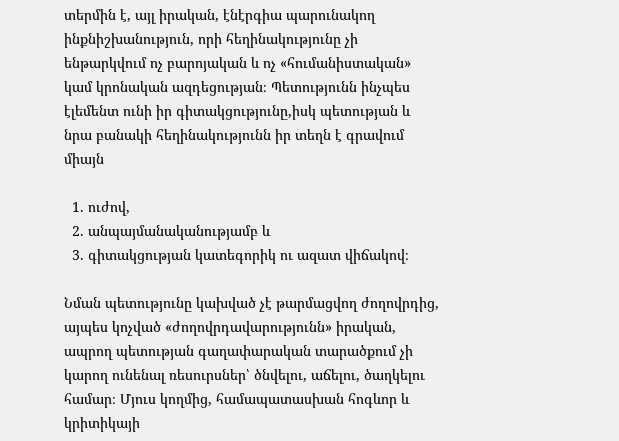տերմին է, այլ իրական, էնէրգիա պարունակող ինքնիշխանություն, որի հեղինակությունը չի ենթարկվում ոչ բարոյական և ոչ «հումանիստական» կամ կրոնական ազդեցության։ Պետությունն ինչպես էլեմենտ ունի իր գիտակցությունը,իսկ պետության և նրա բանակի հեղինակությունն իր տեղն է գրավում միայն

  1. ուժով,
  2. անպայմանականությամբ և
  3. գիտակցության կատեգորիկ ու ազատ վիճակով։

Նման պետությունը կախված չէ թարմացվող ժողովրդից, այպես կոչված «ժողովրդավարությունն» իրական, ապրող պետության գաղափարական տարածքում չի կարող ունենալ ռեսուրսներ՝ ծնվելու, աճելու, ծաղկելու համար։ Մյուս կողմից, համապատասխան հոգևոր և կրիտիկայի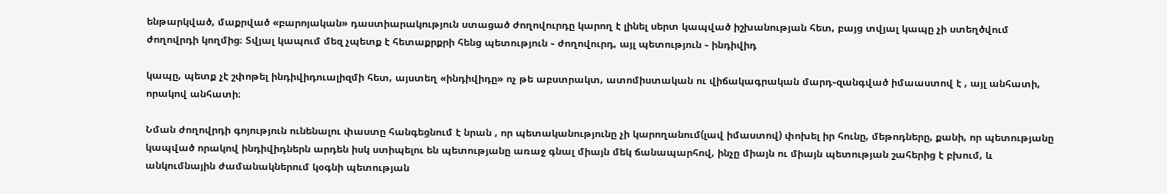ենթարկված, մաքրված «բարոյական» դաստիարակություն ստացած ժողովուրդը կարող է լինել սերտ կապված իշխանության հետ, բայց տվյալ կապը չի ստեղծվում ժողովրդի կողմից։ Տվյալ կապում մեզ չպետք է հետաքրքրի հենց պետություն ֊ ժողովուրդ, այլ պետություն ֊ ինդիվիդ

կապը, պետք չէ շփոթել ինդիվիդուալիզմի հետ, այստեղ «ինդիվիդը» ոչ թե աբստրակտ, ատոմիստական ու վիճակագրական մարդ֊զանգված իմաաստով է , այլ անհատի, որակով անհատի։

Նման ժողովրդի գոյություն ունենալու փաստը հանգեցնում է նրան , որ պետականությունը չի կարողանում(լավ իմաստով) փոխել իր հունը, մեթոդները, քանի, որ պետությանը կապված որակով ինդիվիդներն արդեն իսկ ստիպելու են պետությանը առաջ գնալ միայն մեկ ճանապարհով, ինչը միայն ու միայն պետության շահերից է բխում, և անկումնային ժամանակներում կօգնի պետության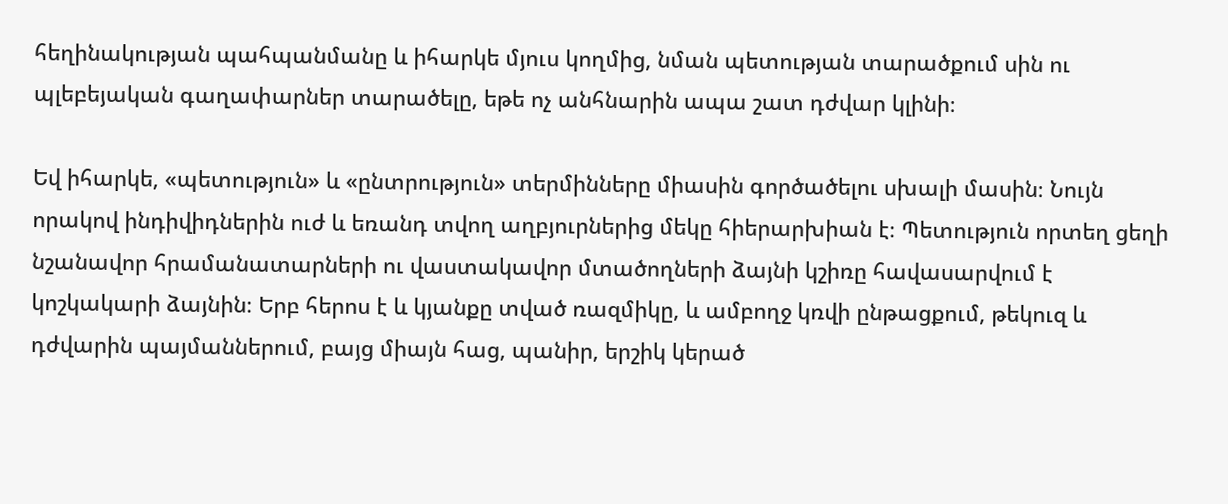հեղինակության պահպանմանը և իհարկե մյուս կողմից, նման պետության տարածքում սին ու պլեբեյական գաղափարներ տարածելը, եթե ոչ անհնարին ապա շատ դժվար կլինի։

Եվ իհարկե, «պետություն» և «ընտրություն» տերմինները միասին գործածելու սխալի մասին։ Նույն որակով ինդիվիդներին ուժ և եռանդ տվող աղբյուրներից մեկը հիերարխիան է։ Պետություն որտեղ ցեղի նշանավոր հրամանատարների ու վաստակավոր մտածողների ձայնի կշիռը հավասարվում է կոշկակարի ձայնին։ Երբ հերոս է և կյանքը տված ռազմիկը, և ամբողջ կռվի ընթացքում, թեկուզ և դժվարին պայմաններում, բայց միայն հաց, պանիր, երշիկ կերած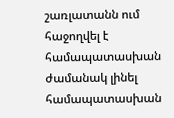շառլատանն ում հաջողվել է համապատասխան ժամանակ լինել համապատասխան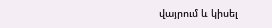վայրում և կիսել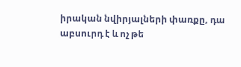իրական նվիրյալների փառքը, դա աբսուրդ է և ոչ թե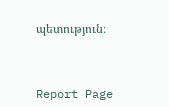պետություն։



Report Page